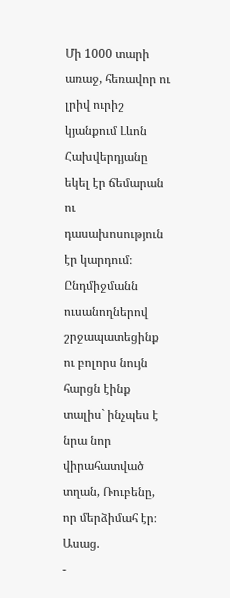Մի 1000 տարի առաջ, հեռավոր ու լրիվ ուրիշ կյանքում Լևոն Հախվերդյանը եկել էր ճեմարան ու դասախոսություն էր կարդում։ Ընդմիջմանն ուսանողներով շրջապատեցինք ու բոլորս նույն հարցն էինք տալիս` ինչպես է նրա նոր վիրահատված տղան, Ռուբենը, որ մերձիմահ էր։
Ասաց.
-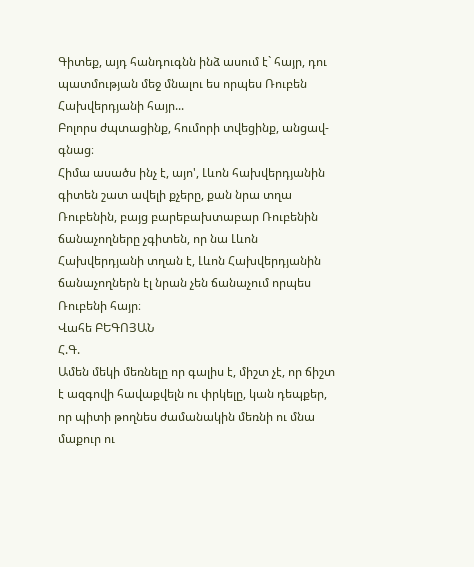Գիտեք, այդ հանդուգնն ինձ ասում է` հայր, դու պատմության մեջ մնալու ես որպես Ռուբեն Հախվերդյանի հայր...
Բոլորս ժպտացինք, հումորի տվեցինք, անցավ-գնաց։
Հիմա ասածս ինչ է, այո', Լևոն հախվերդյանին գիտեն շատ ավելի քչերը, քան նրա տղա Ռուբենին, բայց բարեբախտաբար Ռուբենին ճանաչողները չգիտեն, որ նա Լևոն Հախվերդյանի տղան է, Լևոն Հախվերդյանին ճանաչողներն էլ նրան չեն ճանաչում որպես Ռուբենի հայր։
Վահե ԲԵԳՈՅԱՆ
Հ.Գ.
Ամեն մեկի մեռնելը որ գալիս է, միշտ չէ, որ ճիշտ է ազգովի հավաքվելն ու փրկելը, կան դեպքեր, որ պիտի թողնես ժամանակին մեռնի ու մնա մաքուր ու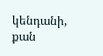կենդանի, քան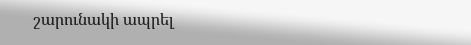շարունակի ապրել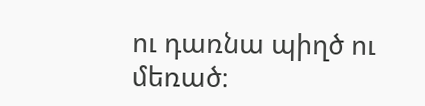ու դառնա պիղծ ու մեռած։